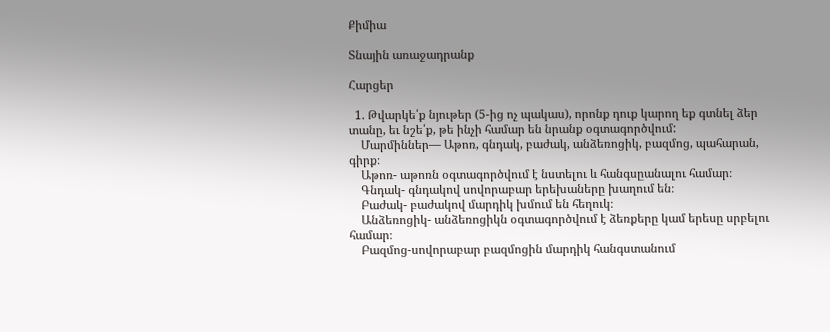Քիմիա

Տնային առաջադրանք

Հարցեր

  1. Թվարկե՛ք նյութեր (5-ից ոչ պակաս), որոնք դուք կարող եք գտնել ձեր տանը, եւ նշե՛ք, թե ինչի համար են նրանք օգտագործվում:
    Մարմիններ— Աթոռ, գնդակ, բաժակ, անձեռոցիկ, բազմոց, պահարան, գիրք։
    Աթոռ- աթոռն օգտագործվում է նստելու և հանգսըանալու համար։
    Գնդակ- գնդակով սովորաբար երեխաները խաղում են։
    Բաժակ- բաժակով մարդիկ խմում են հեղուկ։
    Անձեռոցիկ- անձեռոցիկն օգտագործվում է ձեռքերը կամ երեսը սրբելու համար։
    Բազմոց-սովորաբար բազմոցին մարդիկ հանգստանում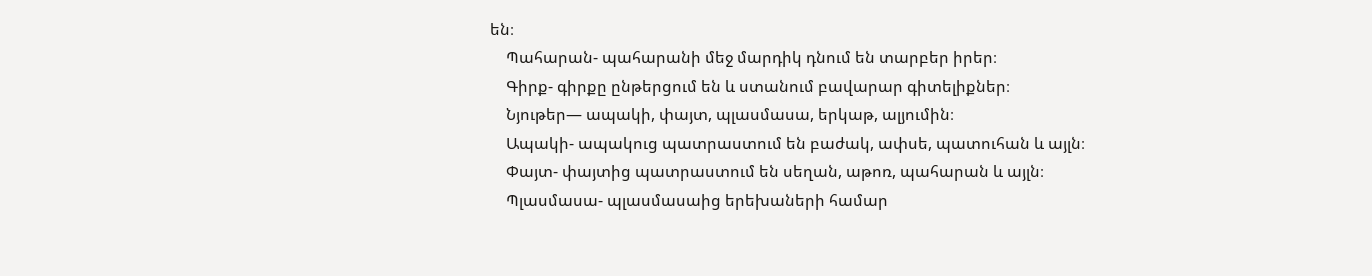են։
    Պահարան- պահարանի մեջ մարդիկ դնում են տարբեր իրեր։
    Գիրք- գիրքը ընթերցում են և ստանում բավարար գիտելիքներ։
    Նյութեր— ապակի, փայտ, պլասմասա, երկաթ, ալյումին։
    Ապակի- ապակուց պատրաստում են բաժակ, ափսե, պատուհան և այլն։
    Փայտ- փայտից պատրաստում են սեղան, աթոռ, պահարան և այլն։
    Պլասմասա- պլասմասաից երեխաների համար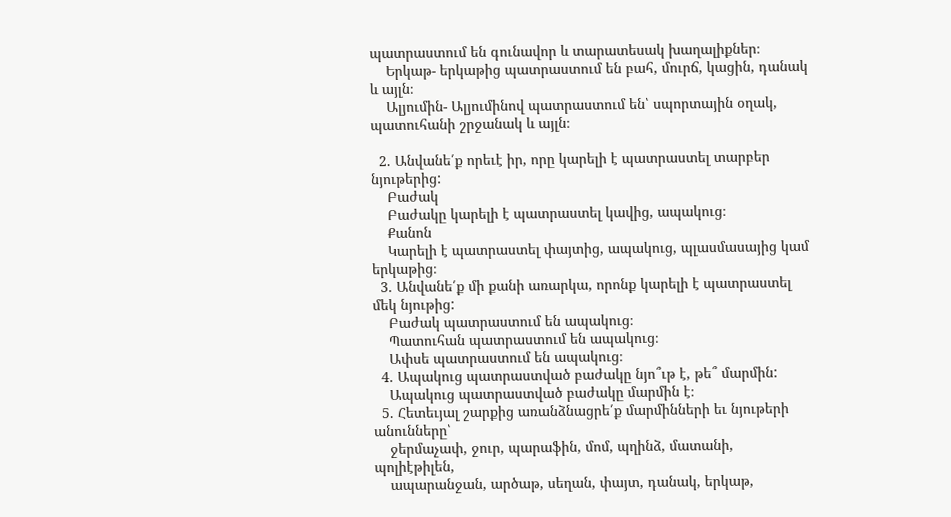պատրաստում են գունավոր և տարատեսակ խաղալիքներ։
    Երկաթ- երկաթից պատրաստում են բահ, մուրճ, կացին, դանակ և այլն։
    Ալյումին- Ալյումինով պատրաստում են՝ սպորտային օղակ, պատուհանի շրջանակ և այլն։

  2. Անվանե՛ք որեւէ իր, որը կարելի է պատրաստել տարբեր նյութերից:
    Բաժակ
    Բաժակը կարելի է պատրաստել կավից, ապակուց։
    Քանոն
    Կարելի է պատրաստել փայտից, ապակուց, պլասմասայից կամ երկաթից։
  3. Անվանե՛ք մի քանի առարկա, որոնք կարելի է պատրաստել մեկ նյութից:
    Բաժակ պատրաստում են ապակուց։
    Պատուհան պատրաստում են ապակուց։
    Ափսե պատրաստում են ապակուց։
  4. Ապակուց պատրաստված բաժակը նյո՞ւթ է, թե՞ մարմին:
    Ապակուց պատրաստված բաժակը մարմին է։
  5. Հետեւյալ շարքից առանձնացրե՛ք մարմինների եւ նյութերի անունները՝
    ջերմաչափ, ջուր, պարաֆին, մոմ, պղինձ, մատանի, պոլիէթիլեն,
    ապարանջան, արծաթ, սեղան, փայտ, դանակ, երկաթ,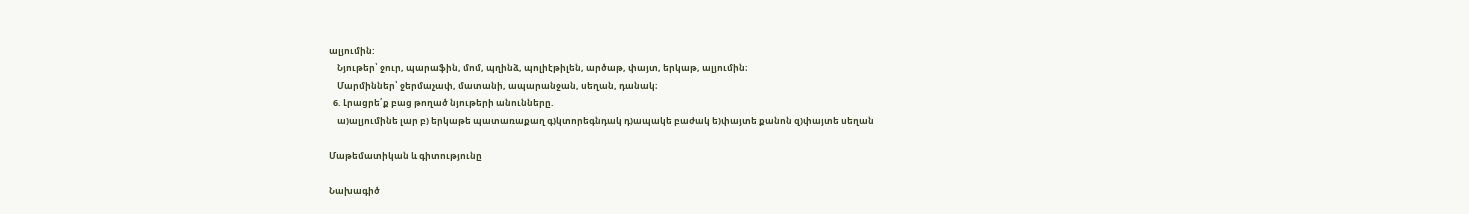ալյումին:
    Նյութեր՝ ջուր, պարաֆին, մոմ, պղինձ, պոլիէթիլեն, արծաթ, փայտ, երկաթ, ալյումին։
    Մարմիններ՝ ջերմաչափ, մատանի, ապարանջան, սեղան, դանակ։
  6. Լրացրե՛ք բաց թողած նյութերի անունները.
    ա)ալյումինե լար բ) երկաթե պատառաքաղ գ)կտորեգնդակ դ)ապակե բաժակ ե)փայտե քանոն զ)փայտե սեղան

Մաթեմատիկան և գիտությունը

Նախագիծ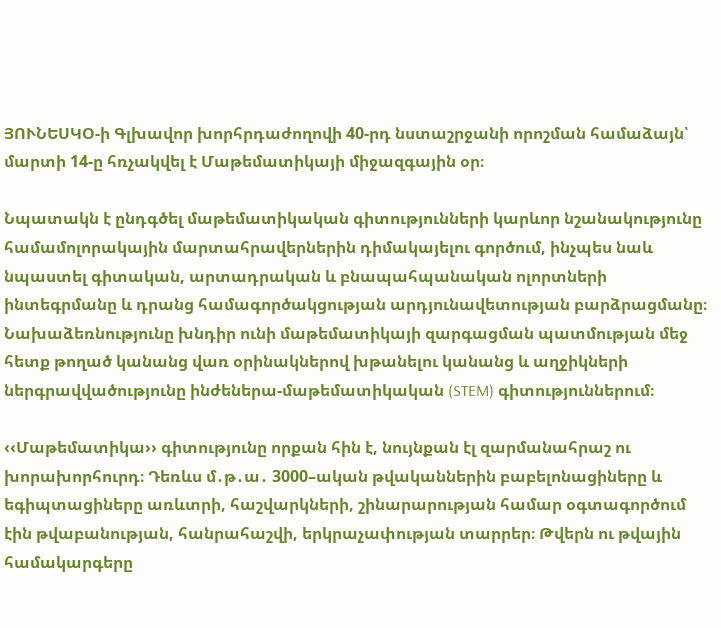ՅՈՒՆԵՍԿՕ-ի Գլխավոր խորհրդաժողովի 40-րդ նստաշրջանի որոշման համաձայն՝ մարտի 14-ը հռչակվել է Մաթեմատիկայի միջազգային օր։

Նպատակն է ընդգծել մաթեմատիկական գիտությունների կարևոր նշանակությունը համամոլորակային մարտահրավերներին դիմակայելու գործում, ինչպես նաև նպաստել գիտական, արտադրական և բնապահպանական ոլորտների ինտեգրմանը և դրանց համագործակցության արդյունավետության բարձրացմանը։ Նախաձեռնությունը խնդիր ունի մաթեմատիկայի զարգացման պատմության մեջ հետք թողած կանանց վառ օրինակներով խթանելու կանանց և աղջիկների ներգրավվածությունը ինժեներա-մաթեմատիկական (STEM) գիտություններում։

‹‹Մաթեմատիկա›› գիտությունը որքան հին է, նույնքան էլ զարմանահրաշ ու խորախորհուրդ։ Դեռևս մ․թ․ա․ 3000–ական թվականներին բաբելոնացիները և եգիպտացիները առևտրի, հաշվարկների, շինարարության համար օգտագործում էին թվաբանության, հանրահաշվի, երկրաչափության տարրեր։ Թվերն ու թվային համակարգերը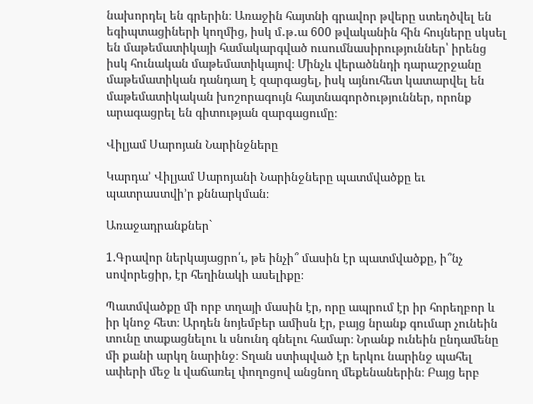նախորդել են գրերին։ Առաջին հայտնի գրավոր թվերը ստեղծվել են եգիպտացիների կողմից, իսկ մ․թ․ա 600 թվականին հին հույները սկսել են մաթեմատիկայի համակարգված ուսումնասիրություններ՝ իրենց իսկ հունական մաթեմատիկայով։ Մինչև վերածննդի դարաշրջանը մաթեմատիկան դանդաղ է զարգացել, իսկ այնուհետ կատարվել են մաթեմատիկական խոշորագույն հայտնագործություններ, որոնք արագացրել են գիտության զարգացումը։

Վիլյամ Սարոյան Նարինջները

Կարդա’ Վիլյամ Սարոյանի Նարինջները պատմվածքը եւ պատրաստվի’ր քննարկման։

Առաջադրանքներ`

1.Գրավոր ներկայացրո՛ւ, թե ինչի՞ մասին էր պատմվածքը, ի՞նչ սովորեցիր, էր հեղինակի ասելիքը։

Պատմվածքը մի որբ տղայի մասին էր, որը ապրում էր իր հորեղբոր և իր կնոջ հետ։ Արդեն նոյեմբեր ամիսն էր, բայց նրանք գումար չունեին տունը տաքացնելու և սնունդ գնելու համար։ Նրանք ունեին ընդամենը մի քանի արկղ նարինջ։ Տղան ստիպված էր երկու նարինջ պահել ափերի մեջ և վաճառել փողոցով անցնող մեքենաներին։ Բայց երբ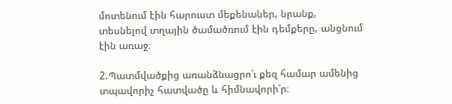մոտենում էին հարուստ մեքենաներ, նրանք, տեսնելով տղային ծամածռում էին դեմքերը, անցնում էին առաջ։

2.Պատմվածքից առանձնացրո՛ւ քեզ համար ամենից տպավորիչ հատվածը և հիմնավորի՛ր։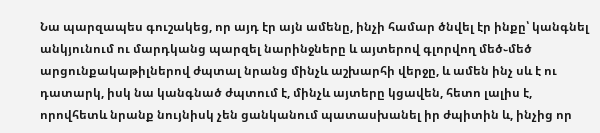Նա պարզապես գուշակեց, որ այդ էր այն ամենը, ինչի համար ծնվել էր ինքը՝ կանգնել անկյունում ու մարդկանց պարզել նարինջները և այտերով գլորվող մեծ֊մեծ արցունքակաթիլներով ժպտալ նրանց մինչև աշխարհի վերջը, և ամեն ինչ սև է ու դատարկ, իսկ նա կանգնած ժպտում է, մինչև այտերը կցավեն, հետո լալիս է, որովհետև նրանք նույնիսկ չեն ցանկանում պատասխանել իր ժպիտին և, ինչից որ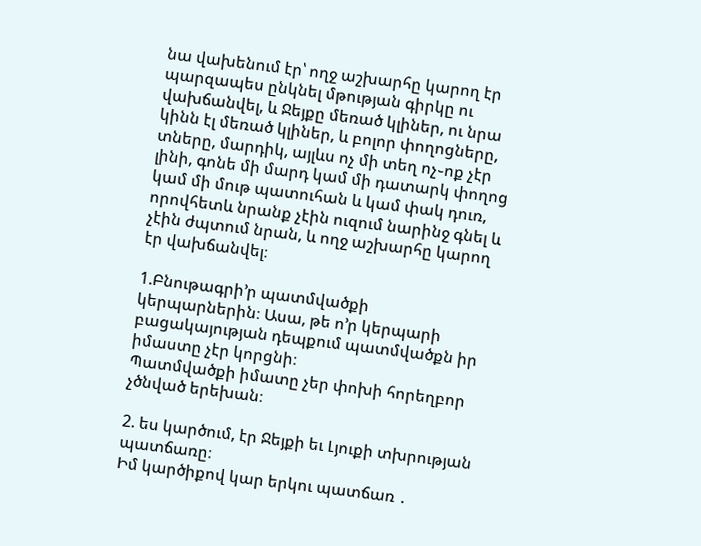նա վախենում էր՝ ողջ աշխարհը կարող էր պարզապես ընկնել մթության գիրկը ու վախճանվել, և Ջեյքը մեռած կլիներ, ու նրա կինն էլ մեռած կլիներ, և բոլոր փողոցները, տները, մարդիկ, այլևս ոչ մի տեղ ոչ֊ոք չէր լինի, գոնե մի մարդ կամ մի դատարկ փողոց կամ մի մութ պատուհան և կամ փակ դուռ, որովհետև նրանք չէին ուզում նարինջ գնել և չէին ժպտում նրան, և ողջ աշխարհը կարող էր վախճանվել։

1.Բնութագրի’ր պատմվածքի կերպարներին։ Ասա, թե ո’ր կերպարի բացակայության դեպքում պատմվածքն իր իմաստը չէր կորցնի։
Պատմվածքի իմատը չեր փոխի հորեղբոր չծնված երեխան։

2. ես կարծում, էր Ջեյքի եւ Լյուքի տխրության պատճառը։
Իմ կարծիքով կար երկու պատճառ ․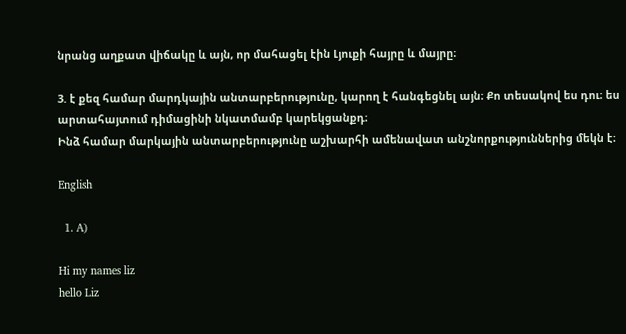նրանց աղքատ վիճակը և այն, որ մահացել էին Լյուքի հայրը և մայրը։

3. է քեզ համար մարդկային անտարբերությունը, կարող է հանգեցնել այն։ Քո տեսակով ես դու։ ես արտահայտում դիմացինի նկատմամբ կարեկցանքդ։
Ինձ համար մարկային անտարբերությունը աշխարհի ամենավատ անշնորքություններից մեկն է։

English

  1. A)

Hi my names liz
hello Liz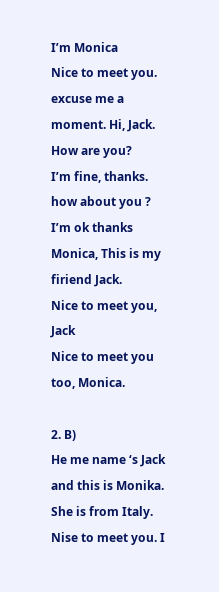I’m Monica
Nice to meet you. excuse me a moment. Hi, Jack. How are you?
I’m fine, thanks. how about you ?
I’m ok thanks Monica, This is my firiend Jack.
Nice to meet you, Jack
Nice to meet you too, Monica.

2. B)
He me name ‘s Jack and this is Monika. She is from Italy.
Nise to meet you. I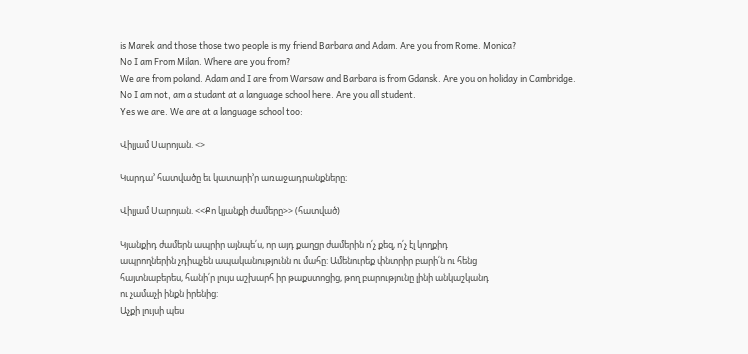is Marek and those those two people is my friend Barbara and Adam. Are you from Rome. Monica?
No I am From Milan. Where are you from?
We are from poland. Adam and I are from Warsaw and Barbara is from Gdansk. Are you on holiday in Cambridge.
No I am not, am a studant at a language school here. Are you all student.
Yes we are. We are at a language school too:

Վիլյամ Սարոյան. <>

Կարդա’ հատվածը եւ կատարի’ր առաջադրանքները։

Վիլյամ Սարոյան. <<Քո կյանքի ժամերը>> (հատված)

Կյանքիդ ժամերն ապրիր այնպե՛ս, որ այդ քաղցր ժամերին ո՛չ քեզ, ո՛չ էլ կողքիդ
ապրողներին չդիպչեն ապականությունն ու մահը: Ամենուրեք փնտրիր բարի՛ն ու հենց
հայտնաբերես, հանի՛ր լույս աշխարհ իր թաքստոցից, թող բարությունը լինի անկաշկանդ
ու չամաչի ինքն իրենից:
Աչքի լույսի պես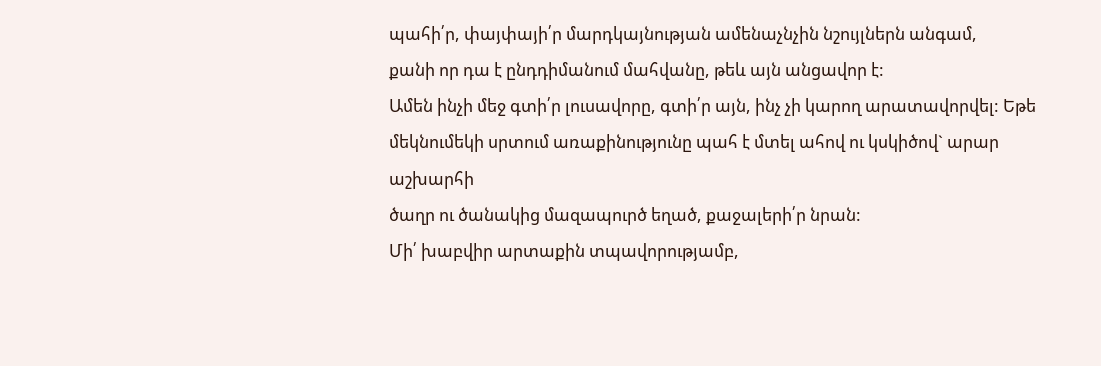պահի՛ր, փայփայի՛ր մարդկայնության ամենաչնչին նշույլներն անգամ,
քանի որ դա է ընդդիմանում մահվանը, թեև այն անցավոր է:
Ամեն ինչի մեջ գտի՛ր լուսավորը, գտի՛ր այն, ինչ չի կարող արատավորվել: Եթե
մեկնումեկի սրտում առաքինությունը պահ է մտել ահով ու կսկիծով` արար աշխարհի
ծաղր ու ծանակից մազապուրծ եղած, քաջալերի՛ր նրան:
Մի՛ խաբվիր արտաքին տպավորությամբ,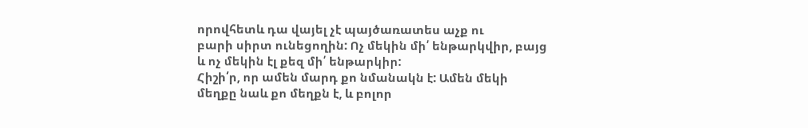որովհետև դա վայել չէ պայծառատես աչք ու
բարի սիրտ ունեցողին: Ոչ մեկին մի՛ ենթարկվիր, բայց և ոչ մեկին էլ քեզ մի՛ ենթարկիր:
Հիշի՛ր, որ ամեն մարդ քո նմանակն է: Ամեն մեկի մեղքը նաև քո մեղքն է, և բոլոր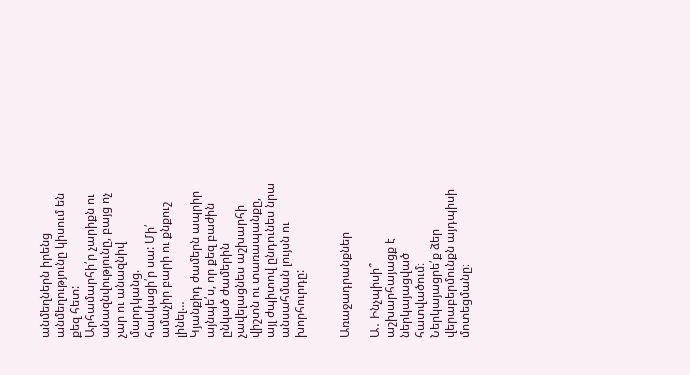անմեղներն իրենց անմեղությունը կիսում են քեզ հետ:
Արհամարհի՛ր չարիքն ու անազնվությունը, բայց ոչ չար ու անազնիվ մարդկանց.
հասկացի՛ր սա: Մի՛ ամաչիր բարի ու քնքուշ լինել…
Կյանքիդ ժամերն ապրիր այնպե՛ս, որ քեզ բաժին ընկած ժամերին չավելացնես աշխարհի
վիշտն ու տառապանքը, այլ ժպիտով ընդունես նրա անսահման լույսն ու խորհուրդը:


Առաջադրանքներ

Ա․ Ինչպիսի՞ աշխարհայացք է ներկայացված հատվածում։ Ներկայացրե՛ք ձեր վերաբերմունքն այդպիսի մոտեցմանը։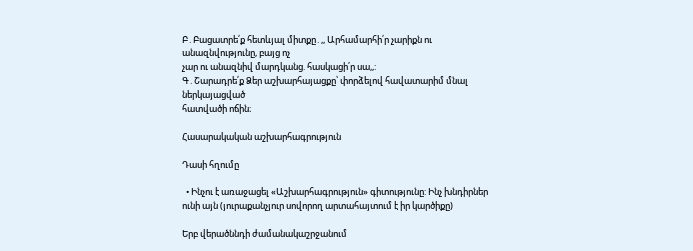Բ․Բացատրե՛ք հետևյալ միտքը․,, Արհամարհի՛ր չարիքն ու անազնվությունը, բայց ոչ
չար ու անազնիվ մարդկանց. հասկացի՛ր սա,,:
Գ․Շարադրե՛ք Ձեր աշխարհայացքը՝ փորձելով հավատարիմ մնալ ներկայացված
հատվածի ոճին։

Հասարակական աշխարհագրություն

Դասի հղումը

  • Ինչու է առաջացել «Աշխարհագրություն» գիտությունը: Ինչ խնդիրներ ունի այն (յուրաքանչյուր սովորող արտահայտում է իր կարծիքը)

Երբ վերածննդի ժամանակաշրջանում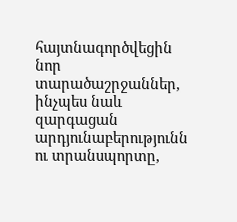հայտնագործվեցին նոր տարածաշրջաններ, ինչպես նաև զարգացան արդյունաբերությունն ու տրանսպորտը,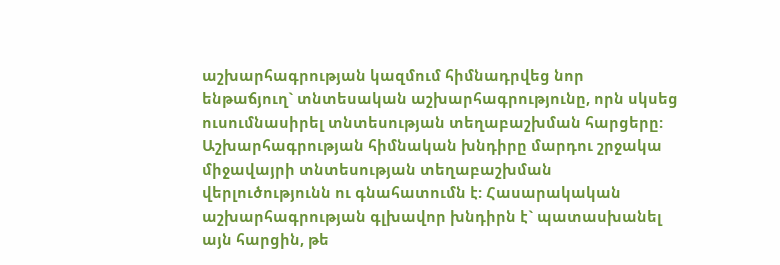աշխարհագրության կազմում հիմնադրվեց նոր ենթաճյուղ` տնտեսական աշխարհագրությունը, որն սկսեց ուսումնասիրել տնտեսության տեղաբաշխման հարցերը: Աշխարհագրության հիմնական խնդիրը մարդու շրջակա միջավայրի տնտեսության տեղաբաշխման վերլուծությունն ու գնահատումն է: Հասարակական աշխարհագրության գլխավոր խնդիրն է` պատասխանել այն հարցին, թե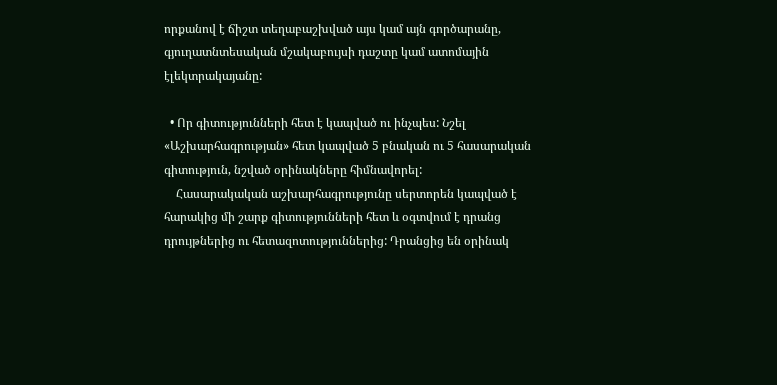որքանով է ճիշտ տեղաբաշխված այս կամ այն գործարանը, գյուղատնտեսական մշակաբույսի դաշտը կամ ատոմային էլեկտրակայանը:

  • Որ գիտությունների հետ է կապված ու ինչպես: Նշել «Աշխարհագրության» հետ կապված 5 բնական ու 5 հասարական գիտություն, նշված օրինակները հիմնավորել:
    Հասարակական աշխարհագրությունը սերտորեն կապված է հարակից մի շարք գիտությունների հետ և օգտվում է դրանց դրույթներից ու հետազոտություններից: Դրանցից են օրինակ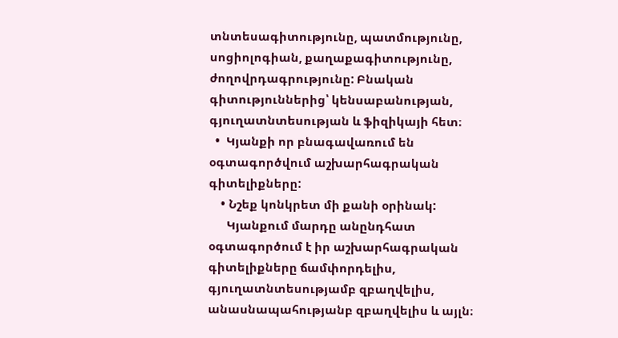տնտեսագիտությունը, պատմությունը, սոցիոլոգիան, քաղաքագիտությունը, ժողովրդագրությունը: Բնական գիտություններից՝ կենսաբանության, գյուղատնտեսության և ֆիզիկայի հետ։
  •  Կյանքի որ բնագավառում են օգտագործվում աշխարհագրական գիտելիքները:
    • Նշեք կոնկրետ մի քանի օրինակ:
      Կյանքում մարդը անընդհատ օգտագործում է իր աշխարհագրական գիտելիքները ճամփորդելիս, գյուղատնտեսությամբ զբաղվելիս, անասնապահությանբ զբաղվելիս և այլն։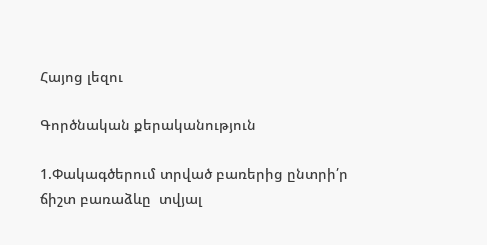Հայոց լեզու

Գործնական քերականություն

1.Փակագծերում տրված բառերից ընտրի՛ր ճիշտ բառաձևը  տվյալ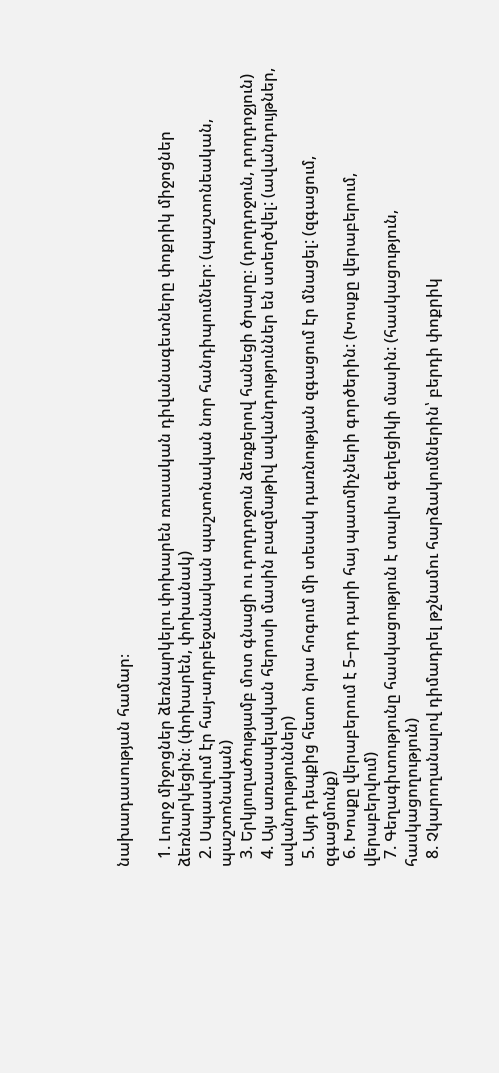նախադասության համար։

  1. Լուրջ միջոցներ ձեռնարկելու փոխարեն ռուսական դիվանագետները փոքրիկ միջոցներ ձեռնարկեցին։ (փոխարեն, փոխանակ)
  2. Սպասվում էր հայ-ադրբեջանական պաշտոնական նոր հանդիպումներ։ (պաշտոնեական, պաշտոնական)
  3. Երկյուղածությամբ մոտ գնացի ու դողդոջուն ձեռքերով հանեցի ծրարը։ (դողդոջուն, դողդոջյուն)
  4. Այս առասպելական հերոսի մասին բազմաթիվ ավանդություններ են ստեղծվել: (ավանդույթներ, ավանդություններ)
  5. Այդ դեպքից հետո նրա հոգում մի տեսակ դառնության զգացում էր մնացել: (զգացում, զգացմունք)
  6. Խոսքը վերաբերում է 5–րդ դարի հայ պատմիչների գործերին: (Խոսքը վերաբերում, վերաբերվում)
  7. Գեղագիտությունը հասկացություն է տալիս գեղեցիկի մասին: (հասկացություն, հասկացողություն)
  8. Չկարողանալով դիմադրել թշնամու հարձակումներին՝ բերդի փոքրիկ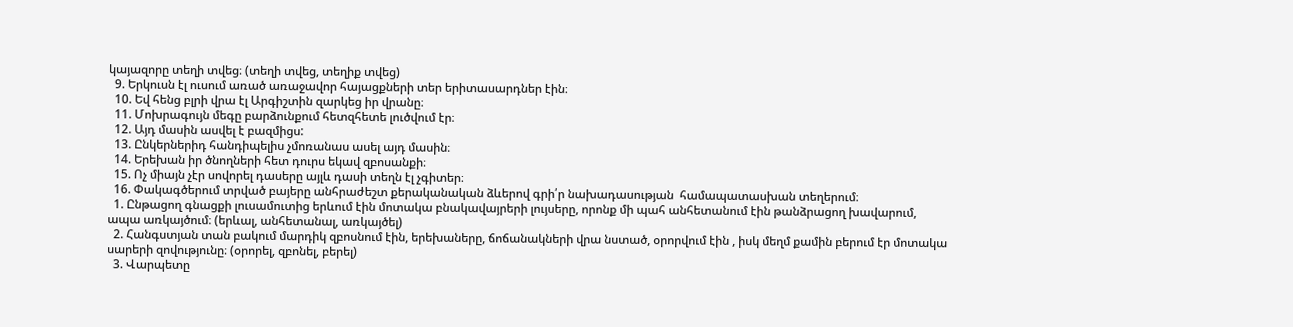կայազորը տեղի տվեց։ (տեղի տվեց, տեղիք տվեց)
  9. Երկուսն էլ ուսում առած առաջավոր հայացքների տեր երիտասարդներ էին։
  10. Եվ հենց բլրի վրա էլ Արգիշտին զարկեց իր վրանը։
  11. Մոխրագույն մեգը բարձունքում հետզհետե լուծվում էր։
  12. Այդ մասին ասվել է բազմիցս:
  13. Ընկերներիդ հանդիպելիս չմոռանաս ասել այդ մասին։
  14. Երեխան իր ծնողների հետ դուրս եկավ զբոսանքի։
  15. Ոչ միայն չէր սովորել դասերը այլև դասի տեղն էլ չգիտեր։
  16. Փակագծերում տրված բայերը անհրաժեշտ քերականական ձևերով գրի՛ր նախադասության  համապատասխան տեղերում։
  1. Ընթացող գնացքի լուսամուտից երևում էին մոտակա բնակավայրերի լույսերը, որոնք մի պահ անհետանում էին թանձրացող խավարում, ապա առկայծում։ (երևալ, անհետանալ, առկայծել)
  2. Հանգստյան տան բակում մարդիկ զբոսնում էին, երեխաները, ճոճանակների վրա նստած, օրորվում էին , իսկ մեղմ քամին բերում էր մոտակա սարերի զովությունը։ (օրորել, զբոնել, բերել)
  3. Վարպետը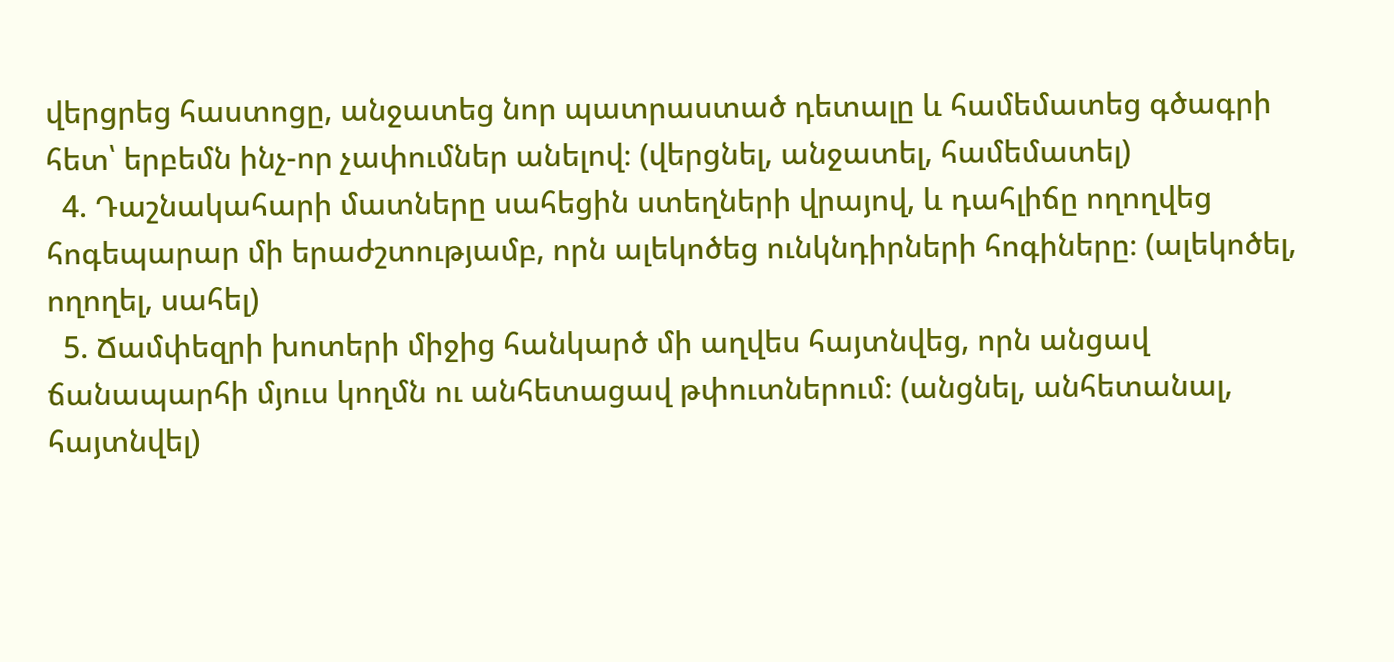վերցրեց հաստոցը, անջատեց նոր պատրաստած դետալը և համեմատեց գծագրի հետ՝ երբեմն ինչ-որ չափումներ անելով։ (վերցնել, անջատել, համեմատել)
  4. Դաշնակահարի մատները սահեցին ստեղների վրայով, և դահլիճը ողողվեց հոգեպարար մի երաժշտությամբ, որն ալեկոծեց ունկնդիրների հոգիները։ (ալեկոծել, ողողել, սահել)
  5. Ճամփեզրի խոտերի միջից հանկարծ մի աղվես հայտնվեց, որն անցավ ճանապարհի մյուս կողմն ու անհետացավ թփուտներում։ (անցնել, անհետանալ, հայտնվել)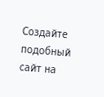Создайте подобный сайт на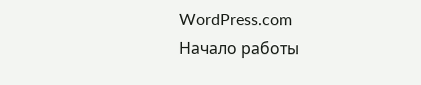WordPress.com
Начало работы